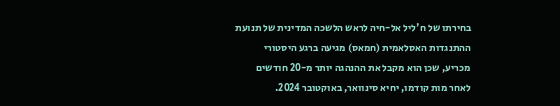בחירתו של ח'ליל אל-חיה לראש הלשכה המדינית של תנועת ההתנגדות האסלאמית (חמאס) מגיעה ברגע היסטורי מכריע, שכן הוא מקבל את ההנהגה יותר מ-20 חודשים לאחר מות קודמו, יחיא סינוואר, באוקטובר 2024.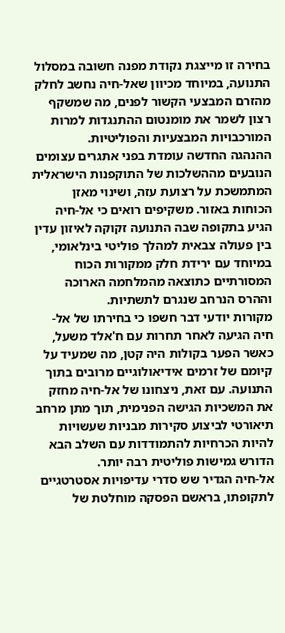בחירה זו מייצגת נקודת מפנה חשובה במסלול התנועה, במיוחד מכיוון שאל-חיה נחשב לחלק מהזרם המבצעי הקשור לפנים, מה שמשקף רצון לשמר את מומנטום ההתנגדות למרות המורכבויות המבצעיות והפוליטיות.
ההנהגה החדשה עומדת בפני אתגרים עצומים הנובעים מההשלכות של התוקפנות הישראלית המתמשכת על רצועת עזה, ושינוי מאזן הכוחות באזור. משקיפים רואים כי אל-חיה הגיע בתקופה שבה התנועה זקוקה לאיזון עדין בין פעולה צבאית למהלך פוליטי בינלאומי, במיוחד עם ירידת חלק ממקורות הכוח המסורתיים כתוצאה מהמלחמה הארוכה וההרס הנרחב שנגרם לתשתיות.
מקורות יודעי דבר חשפו כי בחירתו של אל-חיה הגיעה לאחר תחרות עם ח'אלד משעל, כאשר הפער בקולות היה קטן, מה שמעיד על קיומם של זרמים אידיאולוגיים מרובים בתוך התנועה. עם זאת, ניצחונו של אל-חיה מחזק את המשכיות הגישה הפנימית, תוך מתן מרחב תיאורטי לביצוע סקירות מבניות שעשויות להיות הכרחיות להתמודדות עם השלב הבא הדורש גמישות פוליטית רבה יותר.
אל-חיה הגדיר שש סדרי עדיפויות אסטרטגיים לתקופתו, בראשם הפסקה מוחלטת של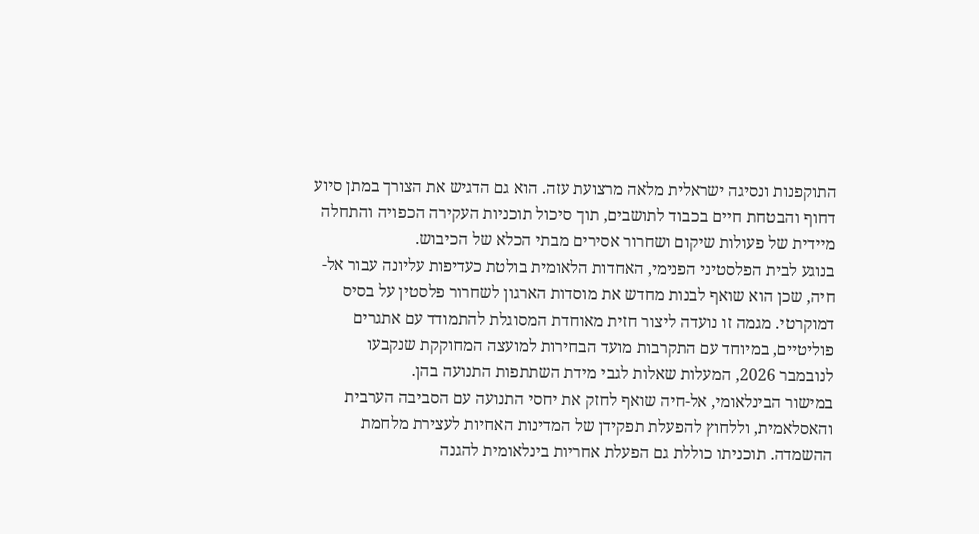התוקפנות ונסיגה ישראלית מלאה מרצועת עזה. הוא גם הדגיש את הצורך במתן סיוע דחוף והבטחת חיים בכבוד לתושבים, תוך סיכול תוכניות העקירה הכפויה והתחלה מיידית של פעולות שיקום ושחרור אסירים מבתי הכלא של הכיבוש.
בנוגע לבית הפלסטיני הפנימי, האחדות הלאומית בולטת כעדיפות עליונה עבור אל-חיה, שכן הוא שואף לבנות מחדש את מוסדות הארגון לשחרור פלסטין על בסיס דמוקרטי. מגמה זו נועדה ליצור חזית מאוחדת המסוגלת להתמודד עם אתגרים פוליטיים, במיוחד עם התקרבות מועד הבחירות למועצה המחוקקת שנקבעו לנובמבר 2026, המעלות שאלות לגבי מידת השתתפות התנועה בהן.
במישור הבינלאומי, אל-חיה שואף לחזק את יחסי התנועה עם הסביבה הערבית והאסלאמית, וללחוץ להפעלת תפקידן של המדינות האחיות לעצירת מלחמת ההשמדה. תוכניתו כוללת גם הפעלת אחריות בינלאומית להגנה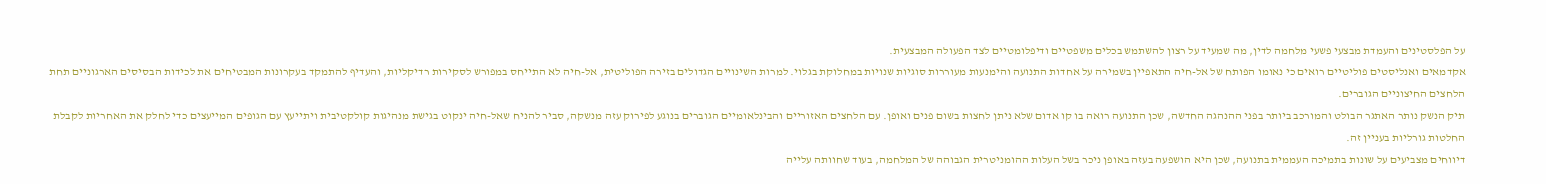על הפלסטינים והעמדת מבצעי פשעי מלחמה לדין, מה שמעיד על רצון להשתמש בכלים משפטיים ודיפלומטיים לצד הפעולה המבצעית.
אקדמאים ואנליסטים פוליטיים רואים כי נאומו הפותח של אל-חיה התאפיין בשמירה על אחדות התנועה והימנעות מעוררות סוגיות שנויות במחלוקת בגלוי. למרות השינויים הגדולים בזירה הפוליטית, אל-חיה לא התייחס במפורש לסקירות רדיקליות, והעדיף להתמקד בעקרונות המבטיחים את לכידות הבסיסים הארגוניים תחת הלחצים החיצוניים הגוברים.
תיק הנשק נותר האתגר הבולט והמורכב ביותר בפני ההנהגה החדשה, שכן התנועה רואה בו קו אדום שלא ניתן לחצות בשום פנים ואופן. עם הלחצים האזוריים והבינלאומיים הגוברים בנוגע לפירוק עזה מנשקה, סביר להניח שאל-חיה ינקוט בגישת מנהיגות קולקטיבית ויתייעץ עם הגופים המייעצים כדי לחלק את האחריות לקבלת החלטות גורליות בעניין זה.
דיווחים מצביעים על שונות בתמיכה העממית בתנועה, שכן היא הושפעה בעזה באופן ניכר בשל העלות ההומניטרית הגבוהה של המלחמה, בעוד שחוותה עלייה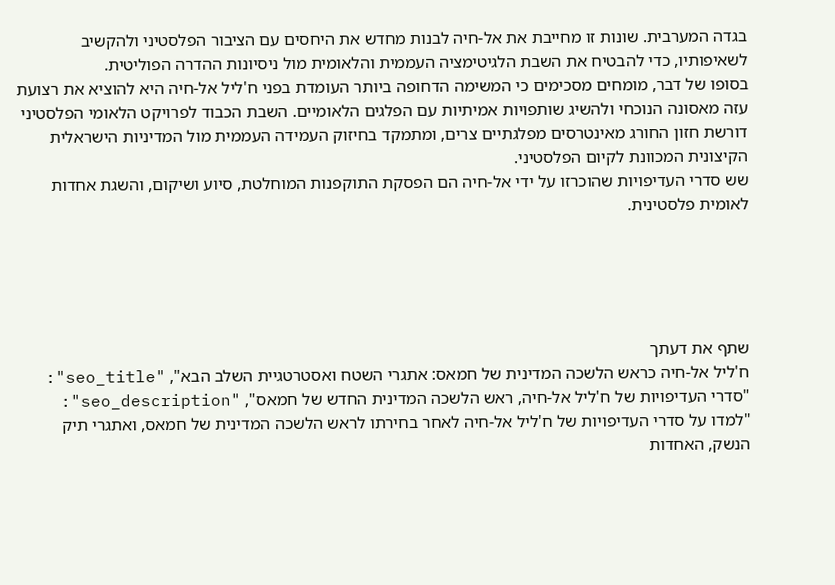בגדה המערבית. שונות זו מחייבת את אל-חיה לבנות מחדש את היחסים עם הציבור הפלסטיני ולהקשיב לשאיפותיו, כדי להבטיח את השבת הלגיטימציה העממית והלאומית מול ניסיונות ההדרה הפוליטית.
בסופו של דבר, מומחים מסכימים כי המשימה הדחופה ביותר העומדת בפני ח'ליל אל-חיה היא להוציא את רצועת עזה מאסונה הנוכחי ולהשיג שותפויות אמיתיות עם הפלגים הלאומיים. השבת הכבוד לפרויקט הלאומי הפלסטיני דורשת חזון החורג מאינטרסים מפלגתיים צרים, ומתמקד בחיזוק העמידה העממית מול המדיניות הישראלית הקיצונית המכוונת לקיום הפלסטיני.
שש סדרי העדיפויות שהוכרזו על ידי אל-חיה הם הפסקת התוקפנות המוחלטת, סיוע ושיקום, והשגת אחדות לאומית פלסטינית.





שתף את דעתך
ח'ליל אל-חיה כראש הלשכה המדינית של חמאס: אתגרי השטח ואסטרטגיית השלב הבא", "seo_title": "סדרי העדיפויות של ח'ליל אל-חיה, ראש הלשכה המדינית החדש של חמאס", "seo_description": "למדו על סדרי העדיפויות של ח'ליל אל-חיה לאחר בחירתו לראש הלשכה המדינית של חמאס, ואתגרי תיק הנשק, האחדות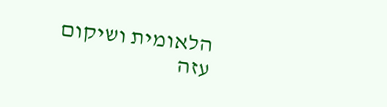הלאומית ושיקום עזה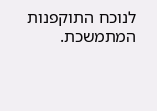לנוכח התוקפנות המתמשכת.